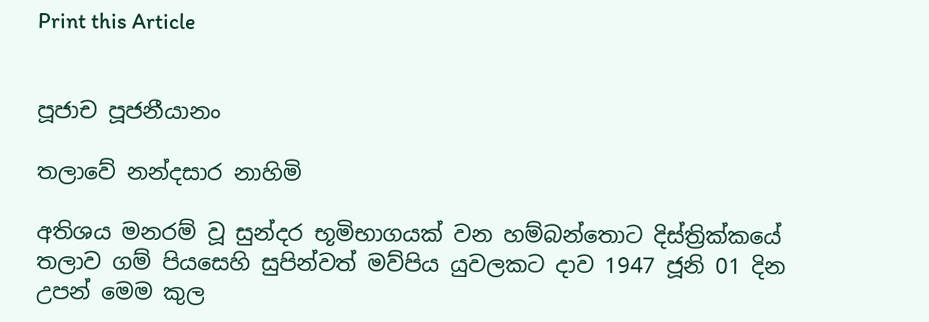Print this Article


පූජාච පූජනීයානං

තලාවේ නන්දසාර නාහිමි

අතිශය මනරම් වූ සුන්දර භූමිභාගයක් වන හම්බන්තොට දිස්ත්‍රික්කයේ තලාව ගම් පියසෙහි සුපින්වත් මව්පිය යුවලකට දාව 1947 ජූනි 01 දින උපන් මෙම කුල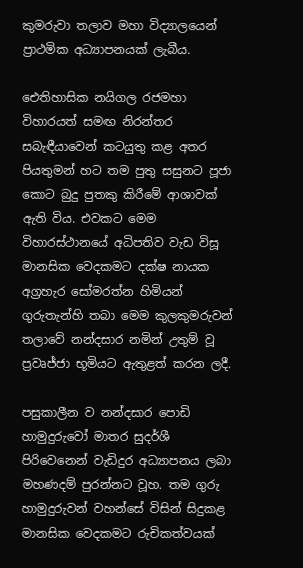කුමරුවා තලාව මහා විද්‍යාලයෙන් ප්‍රාථමික අධ්‍යාපනයක් ලැබීය.

ඓතිහාසික නයිගල රජමහා විහාරයත් සමඟ නිරන්තර සබැඳීයාවෙන් කටයුතු කළ අතර පියතුමන් හට තම පුතු සසුනට පූජා කොට බුදු පුතකු කිරීමේ ආශාවක් ඇති විය. එවකට මෙම විහාරස්ථානයේ අධිපතිව වැඩ විසූ මානසික වෙදකමට දක්ෂ නායක අග්‍රහැර සෝමරත්න හිමියන් ගුරුතැන්හි තබා මෙම කුලකුමරුවන් තලාවේ නන්දසාර නමින් උතුම් වූ ප්‍රවෘජ්ජා භූමියට ඇතුළත් කරන ලදී.

පසුකාලීන ව නන්දසාර පොඩි හාමුදුරුවෝ මාතර සුදර්ශී පිරිවෙනෙන් වැඩිදුර අධ්‍යාපනය ලබා මහණදම් පුරන්නට වූහ. තම ගුරු හාමුදුරුවන් වහන්සේ විසින් සිදුකළ මානසික වෙදකමට රුචිකත්වයක්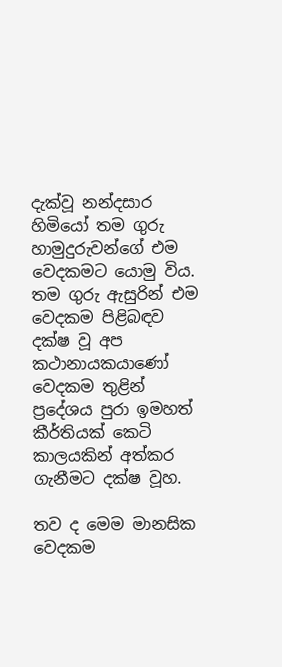දැක්වූ නන්දසාර හිමියෝ තම ගුරු හාමුදුරුවන්ගේ එම වෙදකමට යොමු විය. තම ගුරු ඇසුරින් එම වෙදකම පිළිබඳව දක්ෂ වූ අප කථානායකයාණෝ වෙදකම තුළින් ප්‍රදේශය පුරා ඉමහත් කීර්තියක් කෙටි කාලයකින් අත්කර ගැනීමට දක්ෂ වූහ.

තව ද මෙම මානසික වෙදකම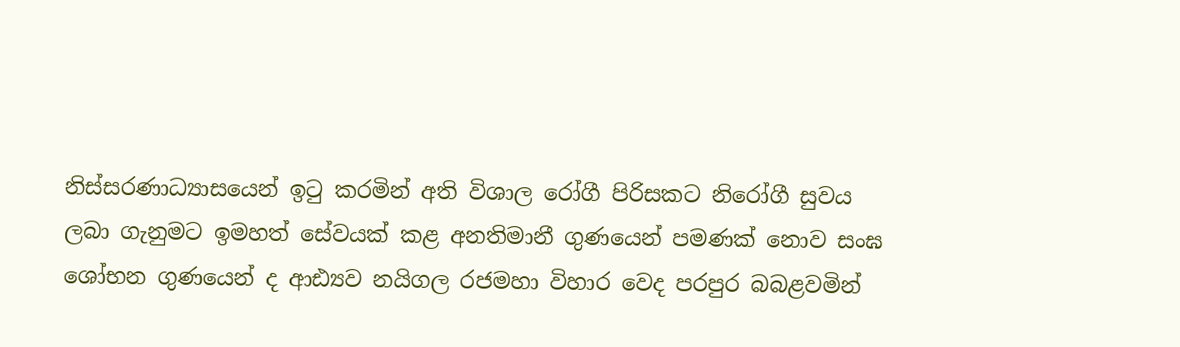නිස්සරණාධ්‍යාසයෙන් ඉටු කරමින් අති විශාල රෝගී පිරිසකට නිරෝගී සුවය ලබා ගැනුමට ඉමහත් සේවයක් කළ අනතිමානී ගුණයෙන් පමණක් නොව සංඝ ශෝභන ගුණයෙන් ද ආඪ්‍යව නයිගල රජමහා විහාර වෙද පරපුර බබළවමින්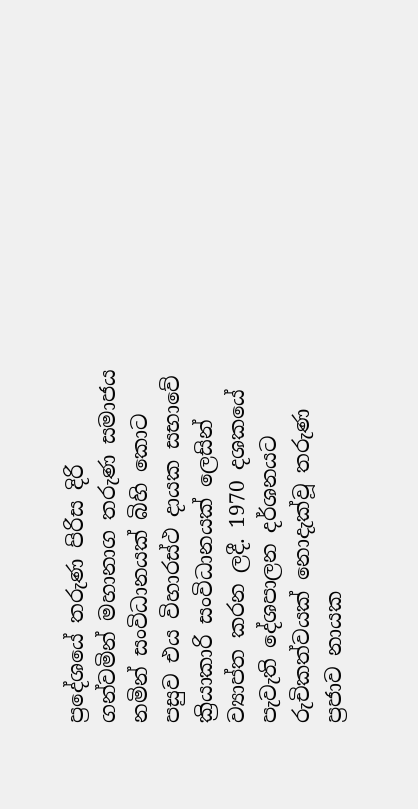ප්‍රදේශයේ තරුණ පිරිස දිරි ගන්වමින් මහානාග තරුණ සමාජය නමින් සංවිධානයක් බිහි කොට පසුව එය විහාරස්ථ දායක සභාවේ ක්‍රියාකාරි සංවිධානයක් ලෙසින් ව්‍යාප්ත කරන ලදී. 1970 දශකයේ පැවැති දේශපාලන දර්ශනයට රුචිකත්වයක් නොදැක්වූ තරුණ ප්‍රජාව නායක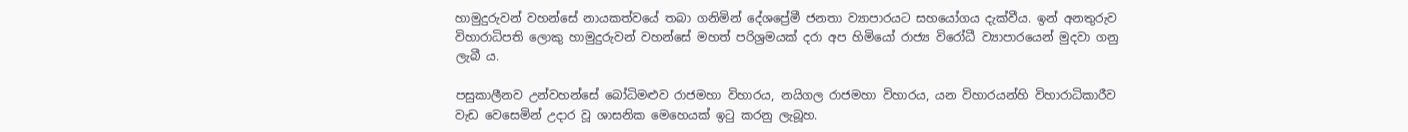හාමුදුරුවන් වහන්සේ නායකත්වයේ තබා ගනිමින් දේශප්‍රේමී ජනතා ව්‍යාපාරයට සහයෝගය දැක්වීය. ඉන් අනතුරුව විහාරාධිපති ලොකු හාමුදුරුවන් වහන්සේ මහත් පරිශ්‍රමයක් දරා අප හිමියෝ රාජ්‍ය විරෝධී ව්‍යාපාරයෙන් මුදවා ගනු ලැබී ය.

පසුකාලීනව උන්වහන්සේ බෝධිමළුව රාජමහා විහාරය, නයිගල රාජමහා විහාරය, යන විහාරයන්හි විහාරාධිකාරීව වැඩ වෙසෙමින් උදාර වූ ශාසනික මෙහෙයක් ඉටු කරනු ලැබූහ.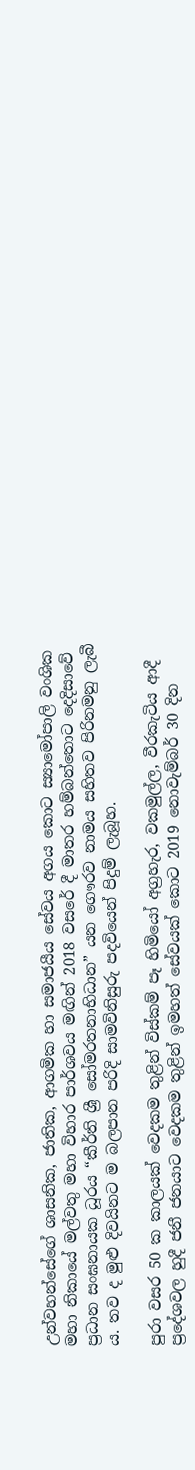උන්වහන්සේගේ ශාසනික, ජාතික, ආගමික හා සමාජයීය සේවය අගය කොට ස්‍යාමෝපාලි වංශික මහා නිකායේ මල්වතු මහා විහාර පාර්ශවය මඟින් 2018 වසරේ දී මාතර හම්බන්තොට දෙදිසාවේ ප්‍රධාන සංඝනායක ධූරය “කීර්ති ශ්‍රී සෝමරතනාභිධාන” යන ගෞරව නාමය සහිතව පිරිනමනු ලැබී ය. තව ද මුළු දිවයිනට ම බලපාන පරිදි සාමවිනිසුරු පදවියෙන් පිදුම් ලැබූහ.

පුරා වසර 50 ක කාලයක් වෙදකම තුළින් විස්කම් පෑ හිමියෝ අග්‍රහැර, වකමුල්ල, වීරකැටිය ආදී ප්‍රදේශවල හුදී ජනී ජනයාට වෙදකම තුළින් ඉමහත් සේවයක් කොට 2019 නොවැම්බර් 30 දින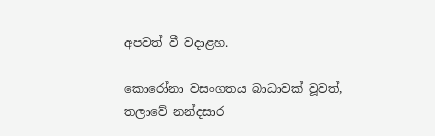අපවත් වී වදාළහ.

කොරෝනා වසංගතය බාධාවක් වූවත්, තලාවේ නන්දසාර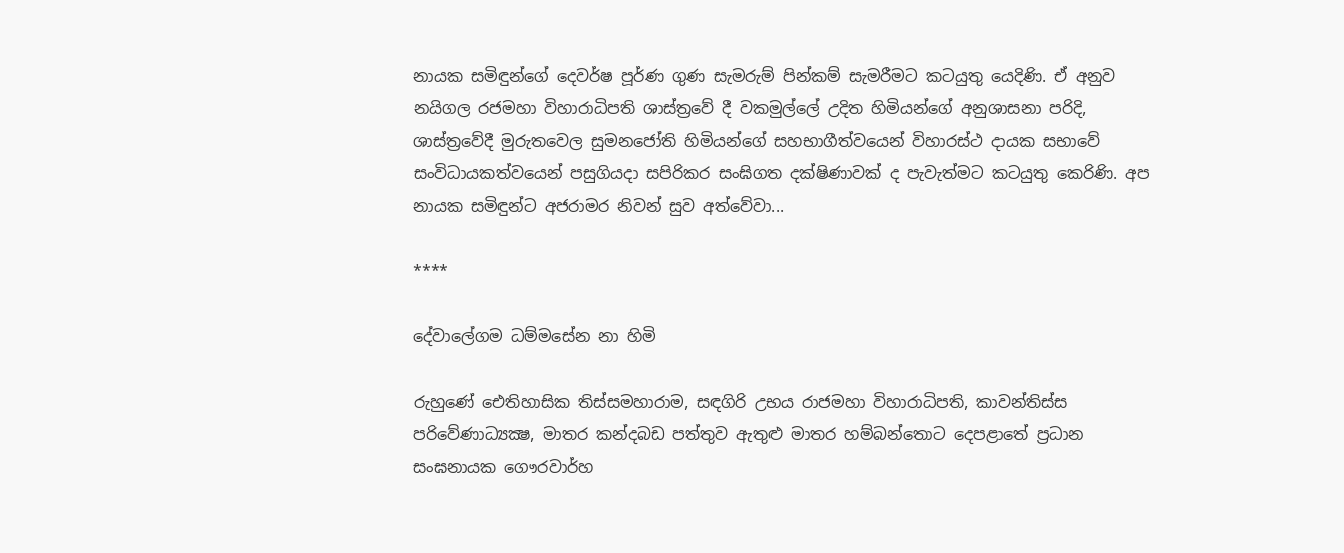නායක සමිඳුන්ගේ දෙවර්ෂ පූර්ණ ගුණ සැමරුම් පින්කම් සැමරීමට කටයුතු යෙදිණි. ඒ අනුව නයිගල රජමහා විහාරාධිපති ශාස්ත්‍රවේ දී වකමුල්ලේ උදිත හිමියන්ගේ අනුශාසනා පරිදි, ශාස්ත්‍රවේදී මුරුතවෙල සුමනජෝති හිමියන්ගේ සහභාගීත්වයෙන් විහාරස්ථ දායක සභාවේ සංවිධායකත්වයෙන් පසුගියදා සපිරිකර සංඝිගත දක්ෂිණාවක් ද පැවැත්මට කටයුතු කෙරිණි. අප නායක සමිඳුන්ට අජරාමර නිවන් සුව අත්වේවා...

****

දේවාලේගම ධම්මසේන නා හිමි

රුහුණේ ඓතිහාසික තිස්සමහාරාම, සඳගිරි උභය රාජමහා විහාරාධිපති, කාවන්තිස්ස පරිවේණාධ්‍යක්‍ෂ, මාතර කන්දබඩ පත්තුව ඇතුළු මාතර හම්බන්තොට දෙපළාතේ ප්‍රධාන සංඝනායක ගෞරවාර්හ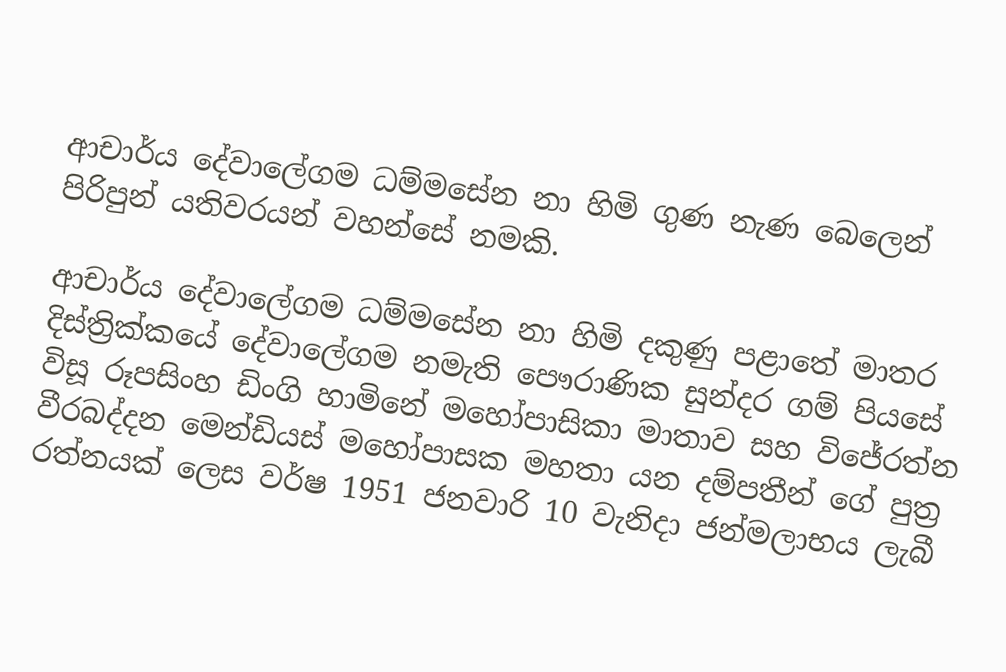ආචාර්ය දේවාලේගම ධම්මසේන නා හිමි ගුණ නැණ බෙලෙන් පිරිපුන් යතිවරයන් වහන්සේ නමකි.

ආචාර්ය දේවාලේගම ධම්මසේන නා හිමි දකුණු පළාතේ මාතර දිස්ත්‍රික්කයේ දේවාලේගම නමැති පෞරාණික සුන්දර ගම් පියසේ විසූ රූපසිංහ ඩිංගි හාමිනේ මහෝපාසිකා මාතාව සහ විජේරත්න වීරබද්දන මෙන්ඩියස් මහෝපාසක මහතා යන දම්පතීන් ගේ පුත්‍ර රත්නයක් ලෙස වර්ෂ 1951 ජනවාරි 10 වැනිදා ජන්මලාභය ලැබී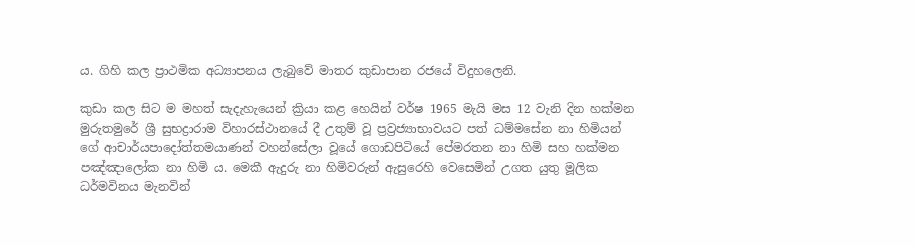ය. ගිහි කල ප්‍රාථමික අධ්‍යාපනය ලැබුවේ මාතර කුඩාපාන රජයේ විදුහලෙනි.

කුඩා කල සිට ම මහත් සැදැහැයෙන් ක්‍රියා කළ හෙයින් වර්ෂ 1965 මැයි මස 12 වැනි දින හක්මන මුරුතමුරේ ශ්‍රී සුභද්‍රාරාම විහාරස්ථානයේ දී උතුම් වූ ප්‍රව්‍රජ්‍යාභාවයට පත් ධම්මසේන නා හිමියන් ගේ ආචාර්යපාදෝත්තමයාණන් වහන්සේලා වූයේ ගොඩපිටියේ පේමරතන නා හිමි සහ හක්මන පඤ්ඤාලෝක නා හිමි ය. මෙකී ඇදුරු නා හිමිවරුන් ඇසුරෙහි වෙසෙමින් උගත යුතු මූලික ධර්මවිනය මැනවින්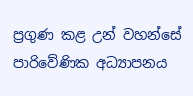ප්‍රගුණ කළ උන් වහන්සේ පාරිවේණික අධ්‍යාපනය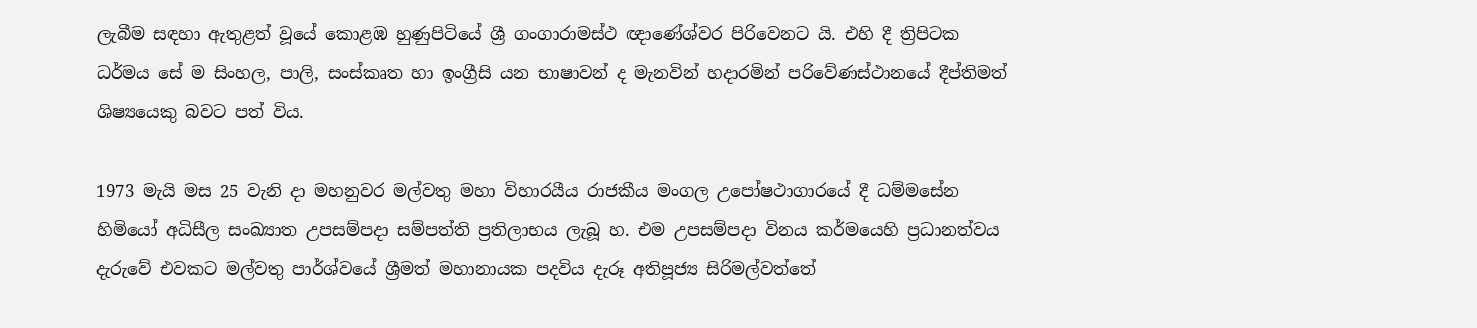ලැබීම සඳහා ඇතුළත් වූයේ කොළඹ හුණුපිටියේ ශ්‍රී ගංගාරාමස්ථ ඥාණේශ්වර පිරිවෙනට යි. එහි දී ත්‍රිපිටක ධර්මය සේ ම සිංහල, පාලි, සංස්කෘත හා ඉංග්‍රීසි යන භාෂාවන් ද මැනවින් හදාරමින් පරිවේණස්ථානයේ දීප්තිමත් ශිෂ්‍යයෙකු බවට පත් විය.

1973 මැයි මස 25 වැනි දා මහනුවර මල්වතු මහා විහාරයීය රාජකීය මංගල උපෝෂථාගාරයේ දී ධම්මසේන හිමියෝ අධිසීල සංඛ්‍යාත උපසම්පදා සම්පත්ති ප්‍රතිලාභය ලැබූ හ. එම උපසම්පදා විනය කර්මයෙහි ප්‍රධානත්වය දැරුවේ එවකට මල්වතු පාර්ශ්වයේ ශ්‍රීමත් මහානායක පදවිය දැරූ අතිපූජ්‍ය සිරිමල්වත්තේ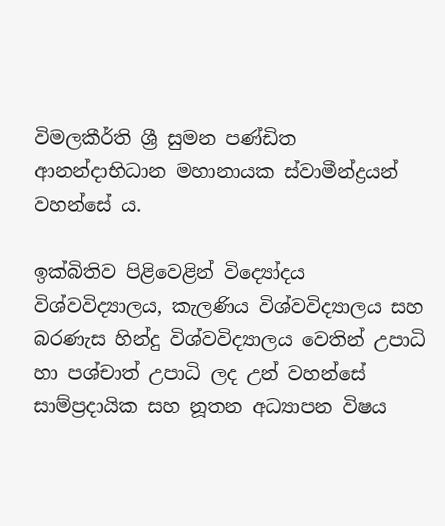විමලකීර්ති ශ්‍රී සුමන පණ්ඩිත ආනන්දාභිධාන මහානායක ස්වාමීන්ද්‍රයන් වහන්සේ ය.

ඉක්බිතිව පිළිවෙළින් විද්‍යෝදය විශ්වවිද්‍යාලය, කැලණිය විශ්වවිද්‍යාලය සහ බරණැස හින්දු විශ්වවිද්‍යාලය වෙතින් උපාධි හා පශ්චාත් උපාධි ලද උන් වහන්සේ සාම්ප්‍රදායික සහ නූතන අධ්‍යාපන විෂය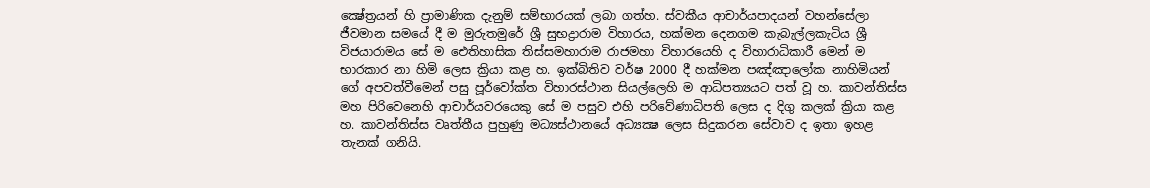ක්‍ෂේත්‍රයන් හි ප්‍රාමාණික දැනුම් සම්භාරයක් ලබා ගත්හ. ස්වකීය ආචාර්යපාදයන් වහන්සේලා ජීවමාන සමයේ දී ම මුරුතමුරේ ශ්‍රී සුභද්‍රාරාම විහාරය, හක්මන දෙනගම කැබැල්ලකැටිය ශ්‍රී විජයාරාමය සේ ම ඓතිහාසික තිස්සමහාරාම රාජමහා විහාරයෙහි ද විහාරාධිකාරී මෙන් ම භාරකාර නා හිමි ලෙස ක්‍රියා කළ හ. ඉක්බිතිව වර්ෂ 2000 දී හක්මන පඤ්ඤාලෝක නාහිමියන් ගේ අපවත්වීමෙන් පසු පූර්වෝක්ත විහාරස්ථාන සියල්ලෙහි ම ආධිපත්‍යයට පත් වූ හ. කාවන්තිස්ස මහ පිරිවෙනෙහි ආචාර්යවරයෙකු සේ ම පසුව එහි පරිවේණාධිපති ලෙස ද දිගු කලක් ක්‍රියා කළ හ. කාවන්තිස්ස වෘත්තීය පුහුණු මධ්‍යස්ථානයේ අධ්‍යක්‍ෂ ලෙස සිදුකරන සේවාව ද ඉතා ඉහළ තැනක් ගනියි.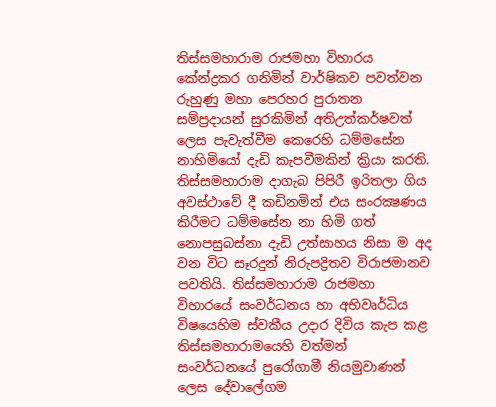තිස්සමහාරාම රාජමහා විහාරය කේන්ද්‍රකර ගනිමින් වාර්ෂිකව පවත්වන රුහුණු මහා පෙරහර පුරාතන සම්ප්‍රදායන් සුරකිමින් අතිඋත්කර්ෂවත් ලෙස පැවැත්වීම කෙරෙහි ධම්මසේන නාහිමියෝ දැඩි කැපවීමකින් ක්‍රියා කරති. තිස්සමහාරාම දාගැබ පිපිරී ඉරිතලා ගිය අවස්ථාවේ දී කඩිනමින් එය සංරක්‍ෂණය කිරීමට ධම්මසේන නා හිමි ගත් නොපසුබස්නා දැඩි උත්සාහය නිසා ම අද වන විට සෑරදුන් නිරුපද්‍රිතව විරාජමානව පවතියි. තිස්සමහාරාම රාජමහා විහාරයේ සංවර්ධනය හා අභිවෘර්ධිය විෂයෙහිම ස්වකීය උදාර දිවිය කැප කළ තිස්සමහාරාමයෙහි වත්මන් සංවර්ධනයේ පුරෝගාමී නියමුවාණන් ලෙස දේවාලේගම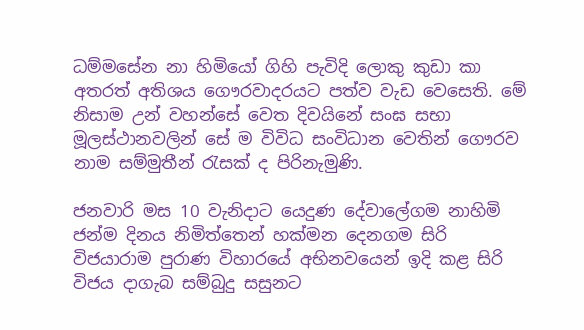ධම්මසේන නා හිමියෝ ගිහි පැවිදි ලොකු කුඩා කා අතරත් අතිශය ගෞරවාදරයට පත්ව වැඩ වෙසෙති. මේ නිසාම උන් වහන්සේ වෙත දිවයිනේ සංඝ සභා මූලස්ථානවලින් සේ ම විවිධ සංවිධාන වෙතින් ගෞරව නාම සම්මුතීන් රැසක් ද පිරිනැමුණි.

ජනවාරි මස 10 වැනිදාට යෙදුණ දේවාලේගම නාහිමි ජන්ම දිනය නිමිත්තෙන් හක්මන දෙනගම සිරි විජයාරාම පුරාණ විහාරයේ අභිනවයෙන් ඉදි කළ සිරි විජය දාගැබ සම්බුදු සසුනට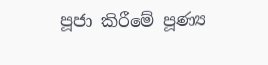පූජා කිරීමේ පූණ්‍ය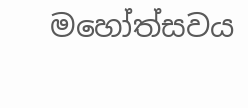මහෝත්සවය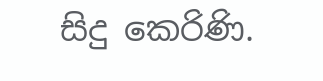සිදු කෙරිණි.